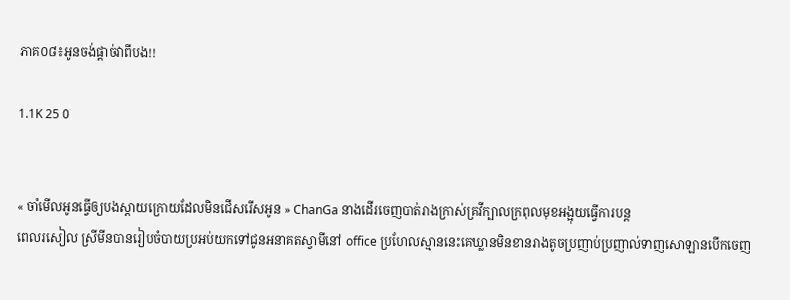ភាគ០៨៖អូនចង់ផ្ដាច់វាពីបង!!

1.1K 25 0


« ចាំមើលអូនធ្វើឲ្យបងស្ដាយក្រោយដែលមិនជើសរើសអូន » ChanGa នាងដើរចេញបាត់រាងក្រាស់គ្រវីក្បាលក្រពុលមុខអង្អុយធ្វើការបន្ដ
ពេលរសៀល ស្រីមីនបានរៀបចំបាយប្រអប់យកទៅជូនអនាគតស្វាមីនៅ office ប្រហែលស្មាននេះគេឃ្លានមិនខានរាងតូចប្រញាប់ប្រញាល់ទាញសោឡានបើកចេញ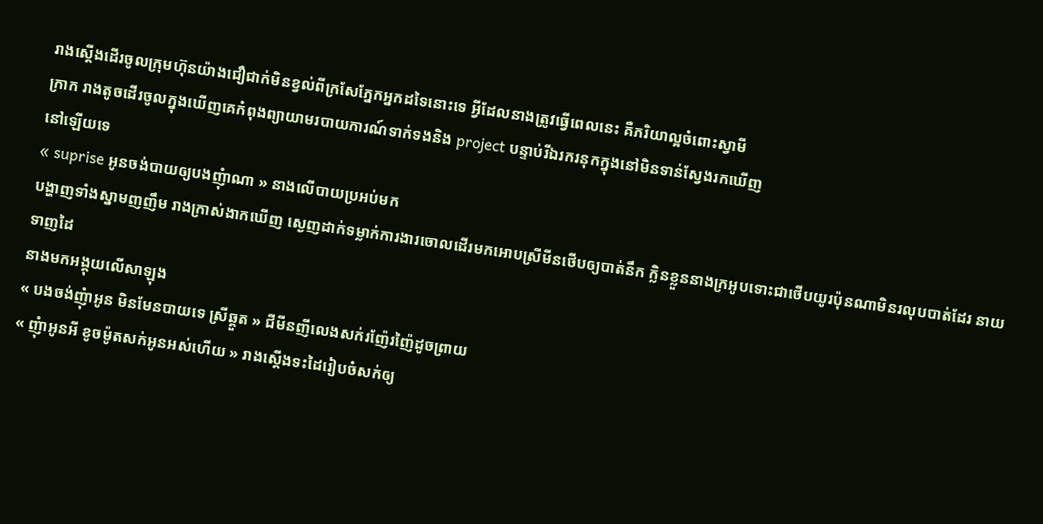រាងស្ដើងដើរចូលក្រុមហ៊ុនយ៉ាងជឿជាក់មិនខ្វល់ពីក្រសែភ្នែកអ្នកដទៃនោះទេ អ្វីដែលនាងត្រូវធ្វេីពេលនេះ គឺភរិយាល្អចំពោះស្វាមី
ក្រាក រាងតូចដើរចូលក្នុងឃើញគេកំពុងព្យាយាមរបាយការណ៍ទាក់ទងនិង project បន្ទាប់រីឯរករនុកក្នុងនៅមិនទាន់ស្វែងរកឃើញ
នៅឡើយទេ
« suprise អូនចង់បាយឲ្យបងញុំាណា » នាងលើបាយប្រអប់មក
បង្ហាញទាំងស្នាមញញឹម រាងក្រាស់ងាកឃើញ ស្ងេញដាក់ទម្លាក់ការងារចោលដើរមកអោបស្រីមីនថើបឲ្យបាត់នឹក ក្លិនខ្លួននាងក្រអូបទោះជាថើបយូរប៉ុនណាមិនរលុបបាត់ដែរ នាយទាញដៃ
នាងមកអង្គុយលើសាឡុង
« បងចង់ញុំាអូន មិនមែនបាយទេ ស្រីឆ្គួត » ជីមីនញីលេងសក់រញ៉ែរញ៉ៃដូចព្រាយ
« ញុំាអូនអី ខូចម៉ូតសក់អូនអស់ហើយ » រាងស្ដើងទះដៃរៀបចំសក់ឲ្យ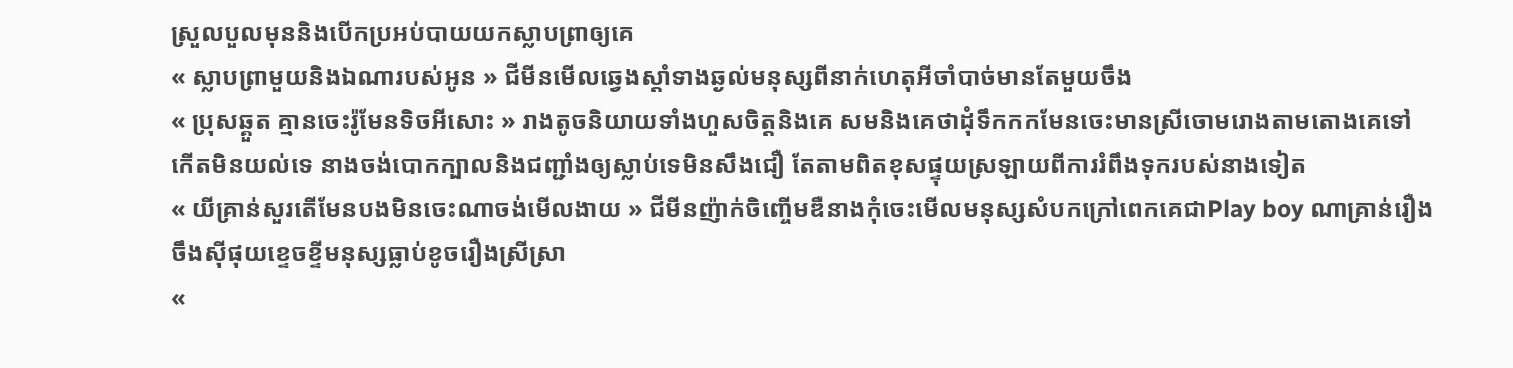ស្រួលបួលមុននិងបើកប្រអប់បាយយកស្លាបព្រាឲ្យគេ
« ស្លាបព្រាមួយនិងឯណារបស់អូន » ជីមីនមើលឆ្វេងស្ដាំទាងឆ្ងល់មនុស្សពីនាក់ហេតុអីចាំបាច់មានតែមួយចឹង
« ប្រុសឆ្គួត គ្មានចេះរ៉ូមែនទិចអីសោះ » រាងតូចនិយាយទាំងហួសចិត្ដនិងគេ សមនិងគេថាដុំទឹកកកមែនចេះមានស្រីចោមរោងតាមតោងគេទៅកើតមិនយល់ទេ នាងចង់បោកក្បាលនិងជញ្ជាំងឲ្យស្លាប់ទេមិនសឹងជឿ តែតាមពិតខុសផ្ទុយស្រឡាយពីការរំពឹងទុករបស់នាងទៀត
« យីគ្រាន់សួរតើមែនបងមិនចេះណាចង់មើលងាយ » ជីមីនញ៉ាក់ចិញ្ចើមឌឺនាងកុំចេះមើលមនុស្សសំបកក្រៅពេកគេជាPlay boy ណាគ្រាន់រឿងចឹងសុីផុយខ្ទេចខ្ទីមនុស្សធ្លាប់ខូចរឿងស្រីស្រា
«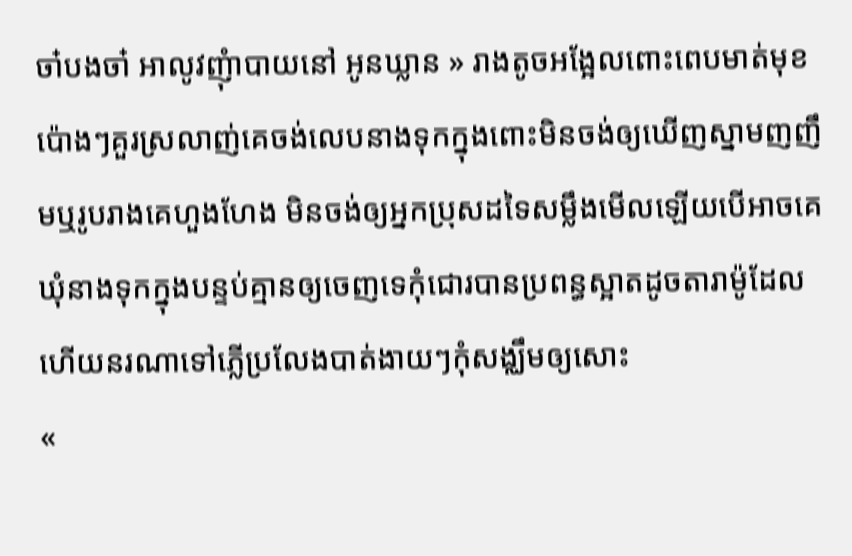ចា៎បងចា៎ អាលូវញុំាបាយនៅ អូនឃ្លាន » រាងតូចអង្អែលពោះពេបមាត់មុខប៉ោងៗគួរស្រលាញ់គេចង់លេបនាងទុកក្នុងពោះមិនចង់ឲ្យឃើញស្នាមញញឹមឬរូបរាងគេហួងហែង មិនចង់ឲ្យអ្នកប្រុសដទៃសម្លឹងមើលឡើយបើអាចគេឃុំនាងទុកក្នុងបន្ទប់គ្មានឲ្យចេញទេកុំជោរបានប្រពន្ធស្អាតដូចតារាម៉ូដែលហើយនរណាទៅភ្លើប្រលែងបាត់ងាយៗកុំសង្ឈឹមឲ្យសោះ
«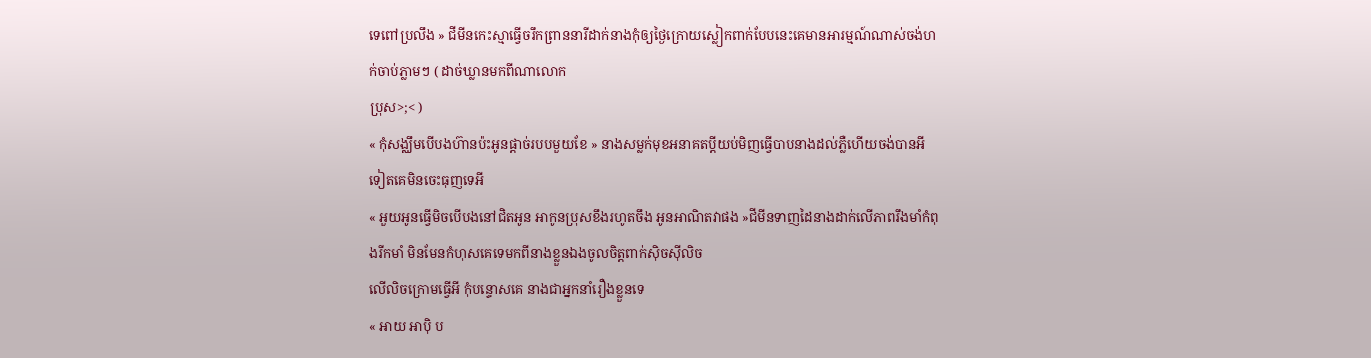ទេពៅប្រលឹង » ជីមីនកេះស្មាធ្វើចរឹកព្រាននារីដាក់នាងកុំឲ្យថ្ងៃក្រោយស្លៀកពាក់បែបនេះគេមានអារម្មណ៍ណាស់ចង់ហក់ចាប់ភ្លាមៗ ( ដាច់ឃ្លានមកពីណាលោក
ប្រុស>;< )
« កុំសង្ឈឹមបើបងហ៊ានប៉ះអូនផ្ដាច់របបមួយខែ » នាងសម្លក់មុខអនាគតប្ដីយប់មិញធ្វើបាបនាងដល់ភ្លឺហើយចង់បានអីទៀតគេមិនចេះធុញទេអី
« អួយអូនធ្វើមិចបើបងនៅជិតអូន អាកូនប្រុសខឹងរហូតចឹង អូនអាណិតវាផង »ជីមីនទាញដៃនាងដាក់លើភាពរឹងមាំកំពុងរីកមាំ មិនមែនកំហុសគេទេមកពីនាងខ្លួនឯងចូលចិត្ដពាក់សុិចសុីលិច
លើលិចក្រោមធ្វេីអី កុំបន្ទោសគេ នាងជាអ្នកនាំរឿងខ្លួនទេ
« អាយ អាបុិ ប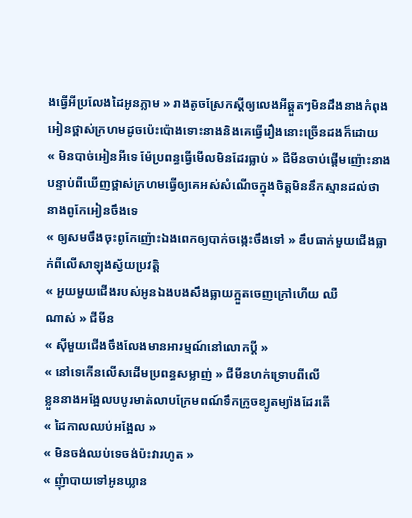ងធ្វើអីប្រលែងដៃអូនភ្លាម » រាងតូចស្រែកស្ដីឲ្យលេងអីឆ្គួតៗមិនដឹងនាងកំពុងអៀនថ្ពាស់ក្រហមដូចប៉េះប៉ោងទោះនាងនិងគេធ្វើរឿងនោះច្រើនដងក៏ដោយ
« មិនបាច់អៀនអីទេ ម៉ែប្រពន្ធធ្វើមើលមិនដែរធ្លាប់ » ជីមីនចាប់ផ្ដើមញ៉ោះនាងបន្ទាប់ពីឃើញថ្ពាស់ក្រហមធ្វើឲ្យគេអស់សំណើចក្នុងចិត្ដមិននឹកស្មានដល់ថានាងពូកែអៀនចឹងទេ
« ឲ្យសមចឹងចុះពូកែញ៉ោះឯងពេកឲ្យបាក់ចង្កេះចឹងទៅ » ឌឹបធាក់មួយជើងធ្លាក់ពីលើសាឡុងស្វ័យប្រវត្ដិ
« អួយមួយជើងរបស់អូនឯងបងសឹងធ្លាយក្អួតចេញក្រៅហើយ ឈឺ
ណាស់ » ជីមីន
« សុីមួយជើងចឹងលែងមានអារម្មណ៍នៅលោកប្ដី »
« នៅទេកើនលើសដើមប្រពន្ធសម្លាញ់ » ជីមីនហក់ទ្រោបពីលើ
ខ្លួននាងអង្អែលបបូរមាត់លាបក្រែមពណ៍ទឹកក្រូចខ្យូតម្យ៉ាងដែរតើ
« ដៃកាលឈប់អង្អែល »
« មិនចង់ឈប់ទេចង់ប៉ះវារហូត »
« ញុំាបាយទៅអូនឃ្លាន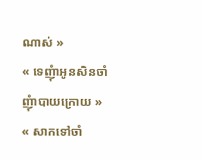ណាស់ »
« ទេញុំាអូនសិនចាំញុំាបាយក្រោយ »
« សាកទៅចាំ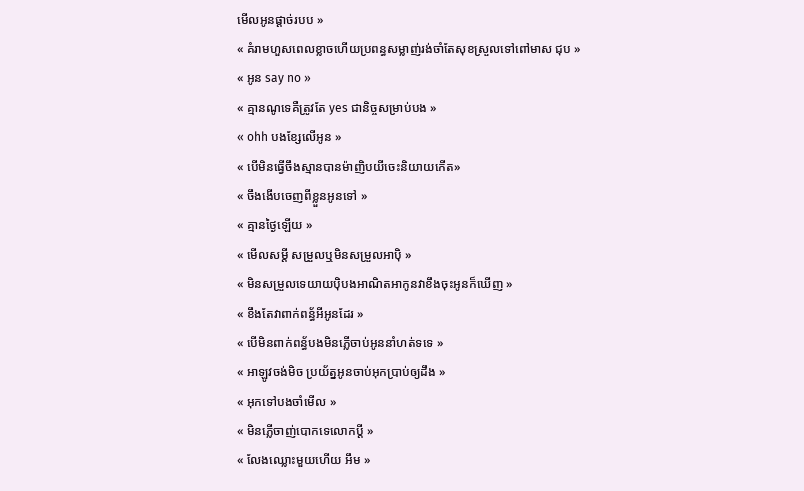មើលអូនផ្ដាច់របប »
« គំរាមហួសពេលខ្លាចហើយប្រពន្ធសម្លាញ់រង់ចាំតែសុខស្រួលទៅពៅមាស ជុប »
« អូន say no »
« គ្មានណូទេគឺត្រូវតែ yes ជានិច្ចសម្រាប់បង »
« ohh បងខ្សែលើអូន »
« បើមិនធ្វើចឹងស្មានបានម៉ាញិបយីចេះនិយាយកើត»
« ចឹងងើបចេញពីខ្លួនអូនទៅ »
« គ្មានថ្ងៃឡើយ »
« មើលសម្ដី សម្រួលឬមិនសម្រួលអាបុិ »
« មិនសម្រួលទេយាយបុិបងអាណិតអាកូនវាខឹងចុះអូនក៏ឃើញ »
« ខឹងតែវាពាក់ពន្ធ័អីអូនដែរ »
« បើមិនពាក់ពន្ធ័បងមិនភ្លើចាប់អូននាំហត់ទទេ »
« អាឡូវចង់មិច ប្រយ័ត្នអូនចាប់អុកប្រាប់ឲ្យដឹង »
« អុកទៅបងចាំមើល »
« មិនភ្លើចាញ់បោកទេលោកប្ដី »
« លែងឈ្លោះមួយហើយ អឹម »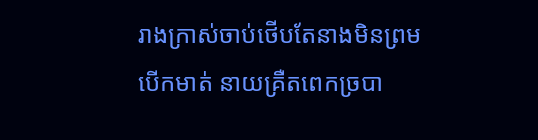រាងក្រាស់ចាប់ថើបតែនាងមិនព្រមបើកមាត់ នាយគ្រឺតពេកច្របា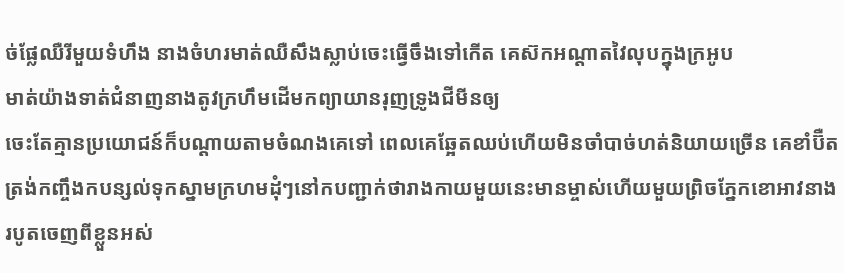ច់ផ្លែឈឺរីមួយទំហឹង នាងចំហរមាត់ឈឺសឹងស្លាប់ចេះធ្វើចឹងទៅកើត គេស៊កអណ្ដាតវៃលុបក្នុងក្រអូប
មាត់យ៉ាងទាត់ជំនាញនាងតូវក្រហឹមដើមកព្យាយានរុញទ្រូងជីមីនឲ្យ
ចេះតែគ្មានប្រយោជន៍ក៏បណ្ដាយតាមចំណងគេទៅ ពេលគេឆ្អែតឈប់ហើយមិនចាំបាច់ហត់និយាយច្រើន គេខាំប៊ឺតត្រង់កញ្ចឹងកបន្សល់ទុកស្នាមក្រហមដុំៗនៅកបញ្ជាក់ថារាងកាយមួយនេះមានម្ចាស់ហើយមួយព្រិចភ្នែកខោអាវនាងរបូតចេញពីខ្លួនអស់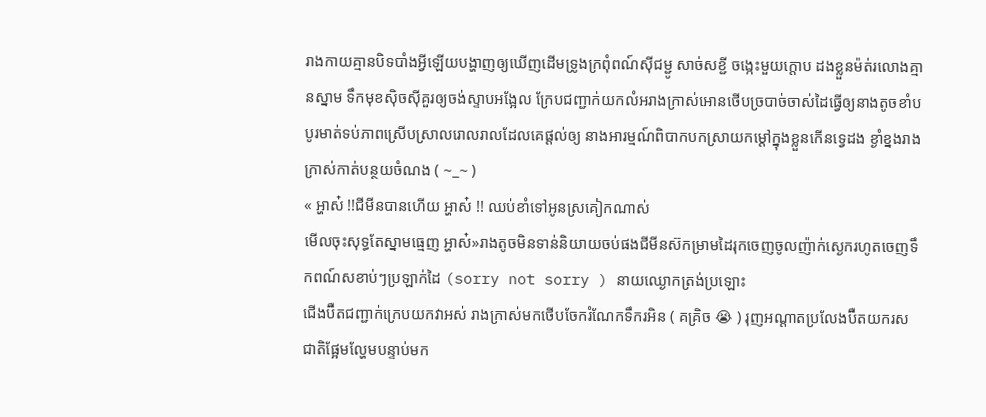រាងកាយគ្មានបិទបាំងអ្វីឡើយបង្ហាញឲ្យឃើញដើមទ្រូងក្រពុំពណ៍សុីជម្ជូ សាច់សខ្ជី ចង្កេះមួយក្ដោប ដងខ្លួនម៉ត់រលោងគ្មានស្នាម ទឹកមុខសុិចសុីគួរឲ្យចង់ស្ទាបអង្អែល ក្រែបជញ្ជាក់យកលំអរាងក្រាស់អោនថើបច្របាច់ចាស់ដៃធ្វើឲ្យនាងតូចខាំបបូរមាត់ទប់ភាពស្រើបស្រាលរោលរាលដែលគេផ្ដល់ឲ្យ នាងអារម្មណ៍ពិបាកបកស្រាយកម្ដៅក្នុងខ្លួនកើនទ្វេដង ខ្ងាំខ្នងរាងក្រាស់កាត់បន្ថយចំណង ( ~_~ )
« អ្ហាស៎ !!ជីមីនបានហើយ អ្ហាស៎ !! ឈប់ខាំទៅអូនស្រគៀកណាស់
មើលចុះសុទ្ធតែស្នាមធ្មេញ អ្ហាស៎»រាងតូចមិនទាន់និយាយចប់ផងជីមីនស៊កម្រាមដៃរុកចេញចូលញ៉ាក់ស្ងេករហូតចេញទឹកពណ៍សខាប់ៗប្រឡាក់ដៃ (sorry not sorry ) នាយឈ្ងោកត្រង់ប្រឡោះ
ជើងប៊ឺតជញ្ជាក់ក្រេបយកវាអស់ រាងក្រាស់មកថើបចែករំណែកទឹករអិន ( គគ្រិច 😭 ) រុញអណ្ដាតប្រលែងប៊ឺតយករសជាតិផ្អែមល្ហែមបន្ទាប់មក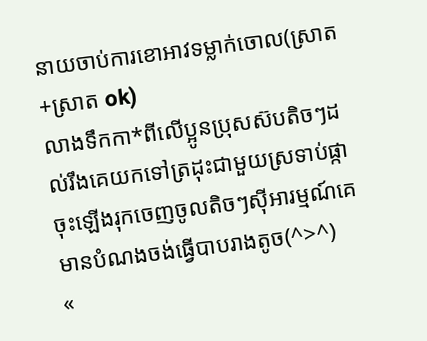នាយចាប់ការខោអាវទម្លាក់ចោល(ស្រាត+ស្រាត ok)
លាងទឹកកា*ពីលើប្អូនប្រុសស៊បតិចៗដល់រឹងគេយកទៅត្រដុះជាមួយស្រទាប់ផ្កាចុះឡើងរុកចេញចូលតិចៗសុីអារម្មណ៍គេមានបំណងចង់ធ្វើបាបរាងតូច(^>^)
«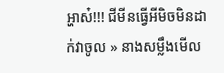អ្ហាស៎!!! ជីមីនធ្វើអីមិចមិនដាក់វាចូល » នាងសម្លឹងមើល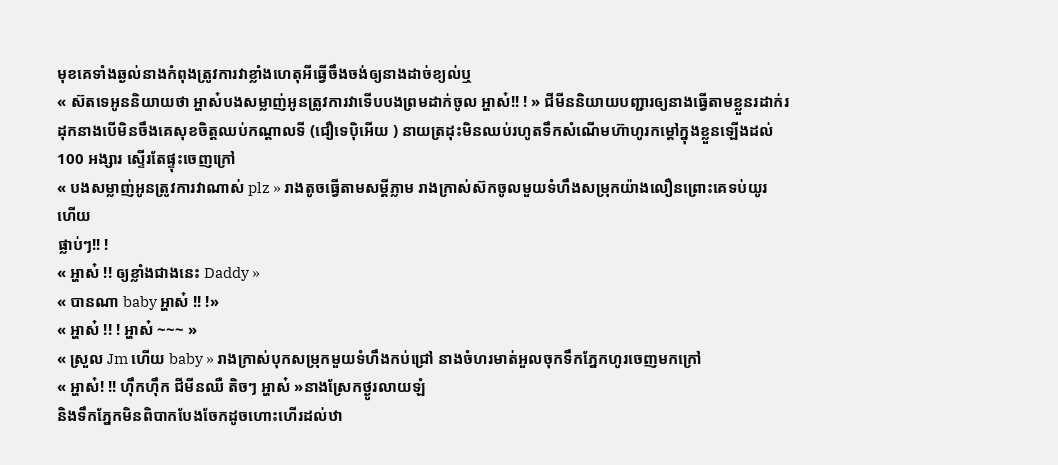មុខគេទាំងឆ្ងល់នាងកំពុងត្រូវការវាខ្លាំងហេតុអីធ្វើចឹងចង់ឲ្យនាងដាច់ខ្យល់ឬ
« ស៊តទេអូននិយាយថា អ្ហាស៎បងសម្លាញ់អូនត្រូវការវាទើបបងព្រមដាក់ចូល អ្ហាស៎!! ! » ជីមីននិយាយបញ្ជារឲ្យនាងធ្វើតាមខ្លួនរដាក់រដុកនាងបើមិនចឹងគេសុខចិត្ដឈប់កណ្ដាលទី (ជឿទេបុិអើយ ) នាយត្រដុះមិនឈប់រហូតទឹកសំណើមហ៊ាហូរកម្ដៅក្នុងខ្លួនឡើងដល់ 100 អង្សារ ស្ទើរតែផ្ទុះចេញក្រៅ
« បងសម្លាញ់អូនត្រូវការវាណាស់ plz » រាងតូចធ្វើតាមសម្ដីភ្លាម រាងក្រាស់ស៊កចូលមួយទំហឹងសម្រុកយ៉ាងលឿនព្រោះគេទប់យូរហើយ
ផ្លាប់ៗ!! !
« អ្ហាស៎ !! ឲ្យខ្លាំងជាងនេះ Daddy »
« បានណា baby អ្ហាស៎ !! !»
« អ្ហាស៎ !! ! អ្ហាស៎ ~~~ »
« ស្រួល Jm ហើយ baby » រាងក្រាស់បុកសម្រុកមួយទំហឹងកប់ជ្រៅ នាងចំហរមាត់អួលចុកទឹកភ្នែកហូរចេញមកក្រៅ
« អ្ហាស៎! !! ហុឹកហុឹក ជីមីនឈឺ តិចៗ អ្ហាស៎ »នាងស្រែកថ្ងូរលាយឡំ
និងទឹកភ្នែកមិនពិបាកបែងចែកដូចហោះហើរដល់ឋា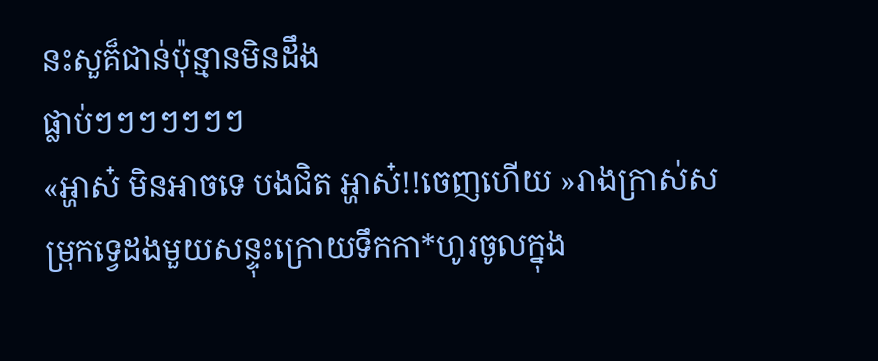នះសួគ៏ជាន់ប៉ុន្មានមិនដឹង
ផ្លាប់ៗៗៗៗៗៗៗ
«អ្ហាស៎ មិនអាចទេ បងជិត អ្ហាស៎!!ចេញហើយ »រាងក្រាស់សម្រុកទ្វេដងមួយសន្ទុះក្រោយទឹកកា*ហូរចូលក្នុង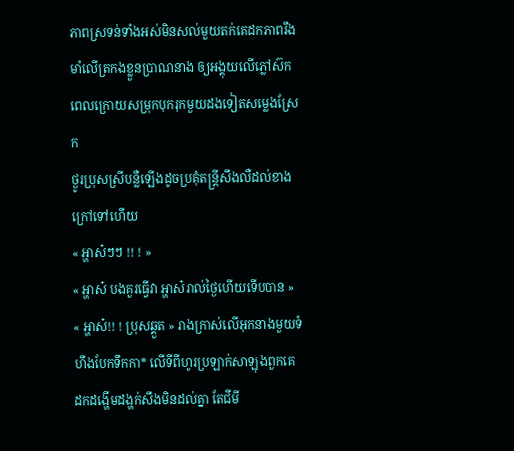ភាពស្រទន់ទាំងអស់មិនសល់មួយតក់គេដកភាពរឹងមាំលើត្រកងខ្លួនប្រាណនាង ឲ្យអង្គុយលើភ្លៅស៊កពេលក្រោយសម្រុកបុករុកមួយដងទៀតសម្លេងស្រែក
ថ្ងូរប្រុសស្រីបន្លឺឡើងដូចប្រគុំតន្ដី្រសឹងលឺដល់ខាងក្រៅទៅហើយ
« អ្ហាស៎ៗៗ !! ! »
« អ្ហាស៎ បងគួរធ្វើវា អ្ហាស៎រាល់ថ្ងៃហើយទើបបាន »
« អ្ហាស៎!! ! ប្រុសឆ្គួត » រាងក្រាស់លើអុកនាងមួយទំហឹងបែកទឹកកា* លើទីពីហូរប្រឡាក់សាឡុងពួកគេដកដង្ហើមដង្ហក់សឹងមិនដល់គ្នា តែជីមី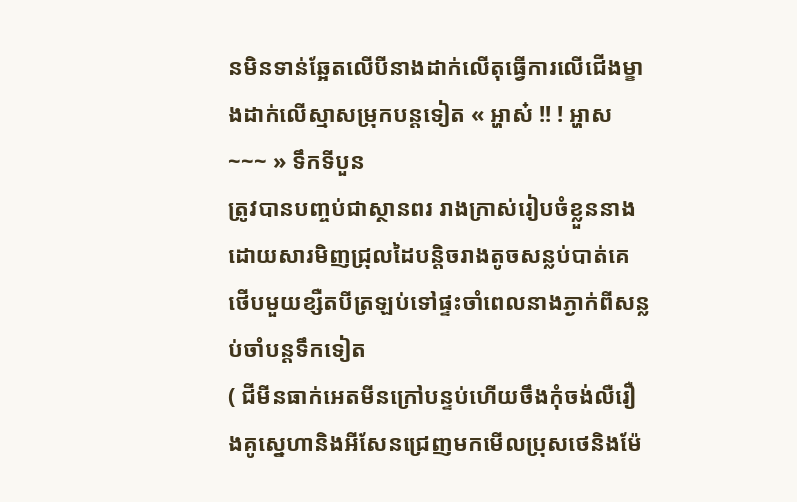នមិនទាន់ឆ្អែតលើបីនាងដាក់លើតុធ្វើការលើជើងម្ខាងដាក់លើស្មាសម្រុកបន្ដទៀត « អ្ហាស៎ !! ! អ្ហាស ~~~ » ទឹកទីបួន
ត្រូវបានបញ្ចប់ជាស្ថានពរ រាងក្រាស់រៀបចំខ្លួននាងដោយសារមិញជ្រុលដៃបន្ដិចរាងតូចសន្លប់បាត់គេថើបមួយខ្សឺតបីត្រឡប់ទៅផ្ទះចាំពេលនាងភ្ងាក់ពីសន្លប់ចាំបន្ដទឹកទៀត
( ជីមីនធាក់អេតមីនក្រៅបន្ទប់ហើយចឹងកុំចង់លឺរឿងគូស្នេហានិងអីសែនជ្រេញមកមើលប្រុសថេនិងម៉ែ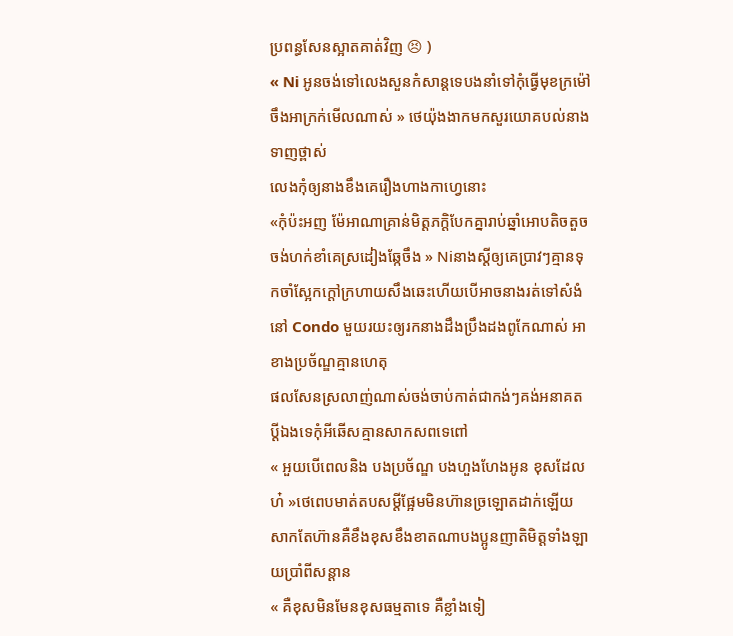ប្រពន្ធសែនស្អាតគាត់វិញ 😣 )
« Ni អូនចង់ទៅលេងសួនកំសាន្ដទេបងនាំទៅកុំធ្វើមុខក្រម៉ៅចឹងអាក្រក់មើលណាស់ » ថេយ៉ុងងាកមកសួរយោគបល់នាងទាញថ្ពាស់
លេងកុំឲ្យនាងខឹងគេរឿងហាងកាហ្វេនោះ
«កុំប៉ះអញ ម៉ែអាណាគ្រាន់មិត្ដភក្ដិបែកគ្នារាប់ឆ្នាំអោបតិចតួចចង់ហក់ខាំគេស្រដៀងឆ្កែចឹង » Niនាងស្ដីឲ្យគេប្រាវៗគ្មានទុកចាំស្អែកក្ដៅក្រហាយសឹងឆេះហើយបើអាចនាងរត់ទៅសំងំនៅ Condo មួយរយះឲ្យរកនាងដឹងប្រឹងដងពូកែណាស់ អាខាងប្រច័ណ្ឌគ្មានហេតុ
ផលសែនស្រលាញ់ណាស់ចង់ចាប់កាត់ជាកង់ៗគង់អនាគតប្ដីឯងទេកុំអីឆើសគ្មានសាកសពទេពៅ
« អួយបើពេលនិង បងប្រច័ណ្ឌ បងហួងហែងអូន ខុសដែលហ៎ »ថេពេបមាត់តបសម្ដីផ្អែមមិនហ៊ានច្រឡោតដាក់ឡើយសាកតែហ៊ានគឺខឹងខុសខឹងខាតណាបងប្អូនញាតិមិត្ដទាំងឡាយប្រាំពីសន្ដាន
« គឺខុសមិនមែនខុសធម្មតាទេ គឺខ្លាំងទៀ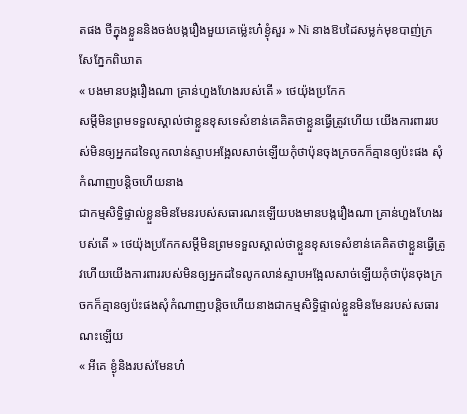តផង ថីក្នុងខ្លួននិងចង់បង្ករឿងមួយគេម្ល៉េះហ៎ខ្ងុំសួរ » Ni នាងឱបដៃសម្លក់មុខបាញ់ក្រសែភ្នែកពិឃាត
« បងមានបង្ករឿងណា គ្រាន់ហួងហែងរបស់តើ » ថេយ៉ុងប្រកែក
សម្ដីមិនព្រមទទួលស្គាល់ថាខ្លួនខុសទេសំខាន់គេគិតថាខ្លួនធ្វើត្រូវហើយ យើងការពាររបស់មិនឲ្យអ្នកដទៃលូកលាន់ស្ទាបអង្អែលសាច់ឡើយកុំថាប៉ុនចុងក្រចកក៏គ្មានឲ្យប៉ះផង សុំកំណាញបន្ដិចហើយនាង
ជាកម្មសិទ្ធិផ្ទាល់ខ្លួនមិនមែនរបស់សធារណះឡើយបងមានបង្ករឿងណា គ្រាន់ហួងហែងរបស់តើ » ថេយ៉ុងប្រកែកសម្ដីមិនព្រមទទួលស្គាល់ថាខ្លួនខុសទេសំខាន់គេគិតថាខ្លួនធ្វើត្រូវហើយយើងការពាររបស់មិនឲ្យអ្នកដទៃលូកលាន់ស្ទាបអង្អែលសាច់ឡើយកុំថាប៉ុនចុងក្រចកក៏គ្មានឲ្យប៉ះផងសុំកំណាញបន្ដិចហើយនាងជាកម្មសិទ្ធិផ្ទាល់ខ្លួនមិនមែនរបស់សធារណះឡើយ
« អីគេ ខ្ងុំនិងរបស់មែនហ៎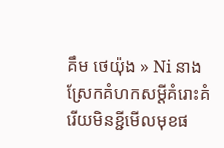គឹម ថេយ៉ុង » Ni នាងស្រែកគំហកសម្ដីគំរោះគំរើយមិនខ្ជីមើលមុខផ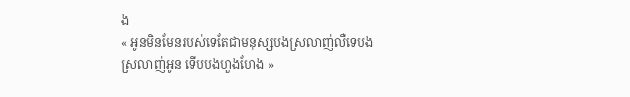ង
« អូនមិនមែនរបស់ទេតែជាមនុស្សបងស្រលាញ់លឺទេបងស្រលាញ់អូន ទើបបងហួងហែង »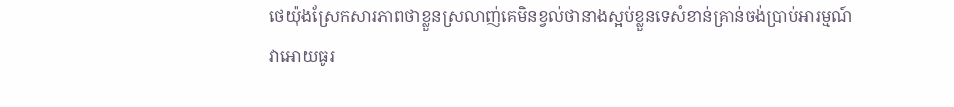ថេយ៉ុងស្រែកសារភាពថាខ្លួនស្រលាញ់គេមិនខ្វល់ថានាងស្អប់ខ្លួនទេសំខាន់គ្រាន់ចង់ប្រាប់អារម្មណ៍វាអោយធូរ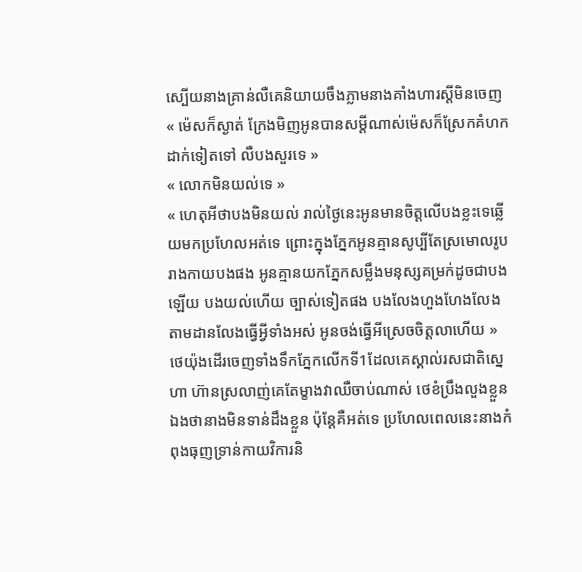ស្បើយនាងគ្រាន់លឺគេនិយាយចឹងភ្លាមនាងគាំងហារស្ដីមិនចេញ
« ម៉េសក៏ស្ងាត់ ក្រែងមិញអូនបានសម្ដីណាស់ម៉េសក៏ស្រែកគំហកដាក់ទៀតទៅ លឺបងសួរទេ »
« លោកមិនយល់ទេ »
« ហេតុអីថាបងមិនយល់ រាល់ថ្ងៃនេះអូនមានចិត្ដលើបងខ្លះទេឆ្លើយមកប្រហែលអត់ទេ ព្រោះក្នុងភ្នែកអូនគ្មានសូប្បីតែស្រមោលរូបរាងកាយបងផង អូនគ្មានយកភ្នែកសម្លឹងមនុស្សគម្រក់ដូចជាបងឡើយ បងយល់ហើយ ច្បាស់ទៀតផង បងលែងហួងហែងលែងតាមដានលែងធ្វើអ្វីទាំងអស់ អូនចង់ធ្វើអីស្រេចចិត្ដលាហើយ » ថេយ៉ុងដើរចេញទាំងទឹកភ្នែកលើកទី1ដែលគេស្គាល់រសជាតិស្នេហា ហ៊ានស្រលាញ់គេតែម្ខាងវាឈឺចាប់ណាស់ ថេខំប្រឹងលួងខ្លួនឯងថានាងមិនទាន់ដឹងខ្លួន ប៉ុន្ដែគឺអត់ទេ ប្រហែលពេលនេះនាងកំពុងធុញទ្រាន់កាយវិការនិ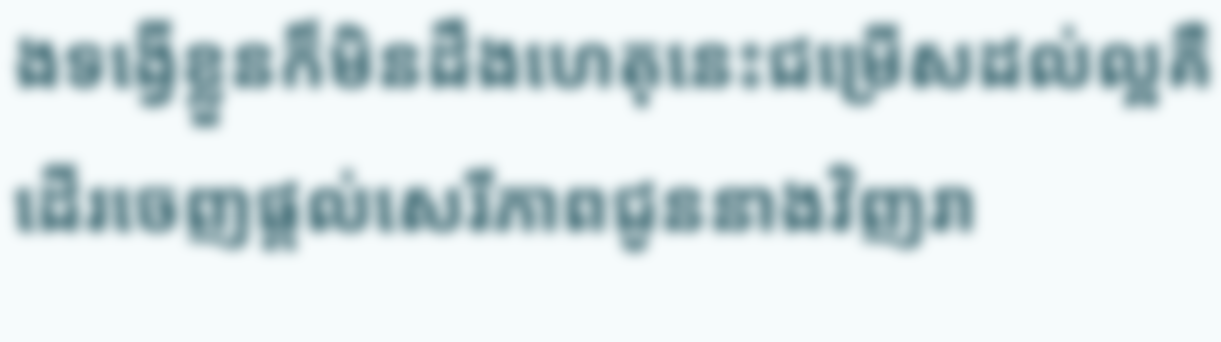ងទង្វើខ្លួនក៏មិនដឹងហេតុនេះជម្រើសដល់ល្អគឺដើរចេញផ្ដល់សេរីភាពជូននាងវិញរា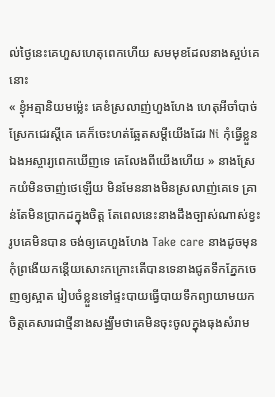ល់ថ្ងៃនេះគេហួសហេតុពេកហើយ សមមុខដែលនាងស្អប់គេនោះ
« ខ្ងុំអត្មានិយមម្ល៉េះ គេខំស្រលាញ់ហួងហែង ហេតុអីចាំបាច់ស្រែកជេរស្ដីគេ គេក៏ចេះហត់ឆ្អែតសម្ដីយើងដែរ Ni កុំធ្វើខ្លួនឯងអស្ចារ្យពេកឃើញទេ គេលែងពីយើងហើយ » នាងស្រែកយំមិនចាញ់ថេឡើយ មិនមែននាងមិនស្រលាញ់គេទេ គ្រាន់តែមិនប្រាកដក្នុងចិត្ដ តែពេលនេះនាងដឹងច្បាស់ណាស់ខ្វះរូបគេមិនបាន ចង់ឲ្យគេហួងហែង Take care នាងដូចមុន កុំព្រងើយកន្តើយសោះកក្រោះតើបានទេនាងជូតទឹកភ្នែកចេញឲ្យស្អាត រៀបចំខ្លួនទៅផ្ទះបាយធ្វើបាយទឹកព្យាយាមយកចិត្ដគេសារជាថ្មីនាងសង្ឈឹមថាគេមិនចុះចូលក្នុងធុងសំរាម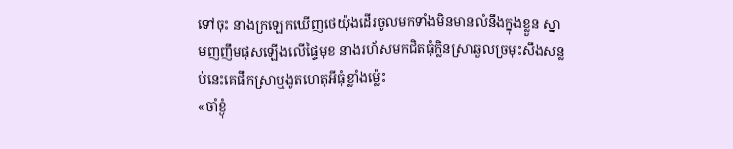ទៅចុះ នាងក្រឡេកឃើញថេយ៉ុងដើរចូលមកទាំងមិនមានលំនឹងក្នុងខ្លួន ស្នាមញញឹមផុសឡើងលើផ្ទៃមុខ នាងរហ័សមកជិតធុំក្លិនស្រាឆួលច្រមុះសឹងសន្លប់នេះគេផឹកស្រាឬងូតហេតុអីធុំខ្លាំងម្ល៉េះ
«ចាំខ្ងុំ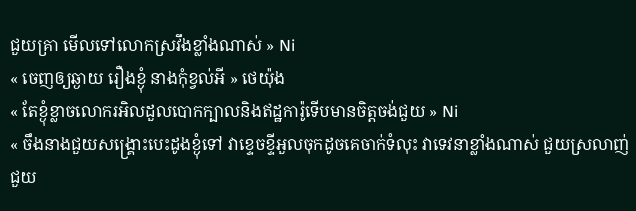ជួយគ្រា មើលទៅលោកស្រវឹងខ្លាំងណាស់ » Ni
« ចេញឲ្យឆ្ងាយ រឿងខ្ងុំ នាងកុំខ្វល់អី » ថេយ៉ុង
« តែខ្ងុំខ្លាចលោករអិលដួលបោកក្បាលនិងឥដ្ឋការ៉ូទើបមានចិត្ដចង់ជួយ » Ni
« ចឹងនាងជួយសង្រ្គោះបេះដូងខ្ងុំទៅ វាខ្ទេចខ្ទីអួលចុកដូចគេចាក់ទំលុះ វាទេវនាខ្លាំងណាស់ ជួយស្រលាញ់ជួយ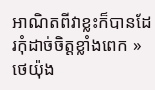អាណិតពីវាខ្លះក៏បានដែរកុំដាច់ចិត្ដខ្លាំងពេក » ថេយ៉ុង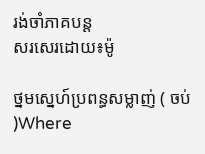រង់ចាំភាគបន្ដ
សរសេរដោយ៖ម៉ូ

ថ្នមស្នេហ៍ប្រពន្ធសម្លាញ់ ( ចប់ )Where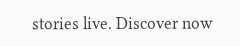stories live. Discover now